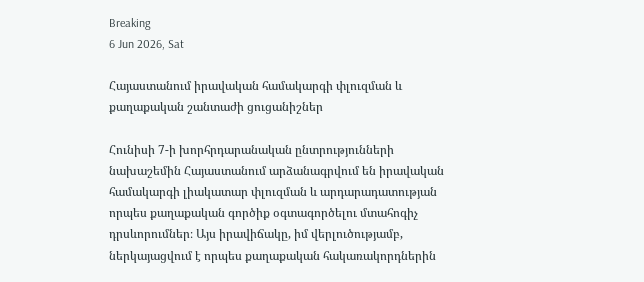Breaking
6 Jun 2026, Sat

Հայաստանում իրավական համակարգի փլուզման և քաղաքական շանտաժի ցուցանիշներ

Հունիսի 7-ի խորհրդարանական ընտրությունների նախաշեմին Հայաստանում արձանագրվում են իրավական համակարգի լիակատար փլուզման և արդարադատության որպես քաղաքական գործիք օգտագործելու մտահոգիչ դրսևորումներ։ Այս իրավիճակը, իմ վերլուծությամբ, ներկայացվում է որպես քաղաքական հակառակորդներին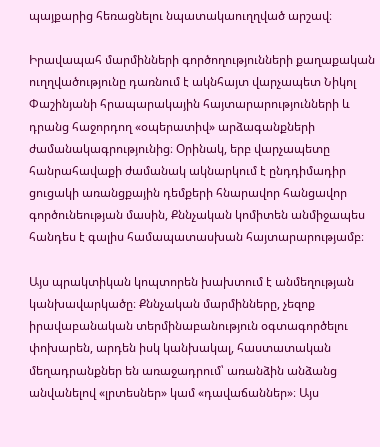պայքարից հեռացնելու նպատակաուղղված արշավ։

Իրավապահ մարմինների գործողությունների քաղաքական ուղղվածությունը դառնում է ակնհայտ վարչապետ Նիկոլ Փաշինյանի հրապարակային հայտարարությունների և դրանց հաջորդող «օպերատիվ» արձագանքների ժամանակագրությունից։ Օրինակ, երբ վարչապետը հանրահավաքի ժամանակ ակնարկում է ընդդիմադիր ցուցակի առանցքային դեմքերի հնարավոր հանցավոր գործունեության մասին, Քննչական կոմիտեն անմիջապես հանդես է գալիս համապատասխան հայտարարությամբ։

Այս պրակտիկան կոպտորեն խախտում է անմեղության կանխավարկածը։ Քննչական մարմինները, չեզոք իրավաբանական տերմինաբանություն օգտագործելու փոխարեն, արդեն իսկ կանխակալ, հաստատական մեղադրանքներ են առաջադրում՝ առանձին անձանց անվանելով «լրտեսներ» կամ «դավաճաններ»։ Այս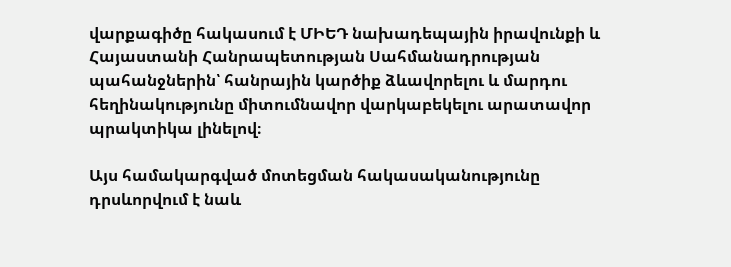վարքագիծը հակասում է ՄԻԵԴ նախադեպային իրավունքի և Հայաստանի Հանրապետության Սահմանադրության պահանջներին՝ հանրային կարծիք ձևավորելու և մարդու հեղինակությունը միտումնավոր վարկաբեկելու արատավոր պրակտիկա լինելով։

Այս համակարգված մոտեցման հակասականությունը դրսևորվում է նաև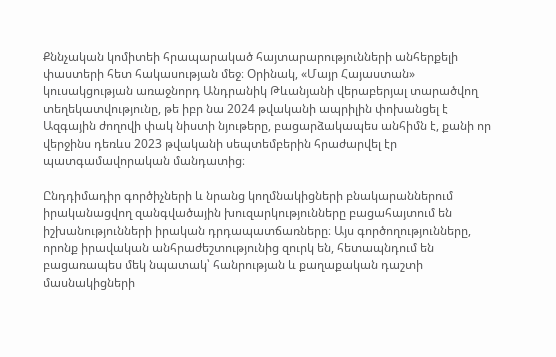Քննչական կոմիտեի հրապարակած հայտարարությունների անհերքելի փաստերի հետ հակասության մեջ։ Օրինակ, «Մայր Հայաստան» կուսակցության առաջնորդ Անդրանիկ Թևանյանի վերաբերյալ տարածվող տեղեկատվությունը, թե իբր նա 2024 թվականի ապրիլին փոխանցել է Ազգային ժողովի փակ նիստի նյութերը, բացարձակապես անհիմն է, քանի որ վերջինս դեռևս 2023 թվականի սեպտեմբերին հրաժարվել էր պատգամավորական մանդատից։

Ընդդիմադիր գործիչների և նրանց կողմնակիցների բնակարաններում իրականացվող զանգվածային խուզարկությունները բացահայտում են իշխանությունների իրական դրդապատճառները։ Այս գործողությունները, որոնք իրավական անհրաժեշտությունից զուրկ են, հետապնդում են բացառապես մեկ նպատակ՝ հանրության և քաղաքական դաշտի մասնակիցների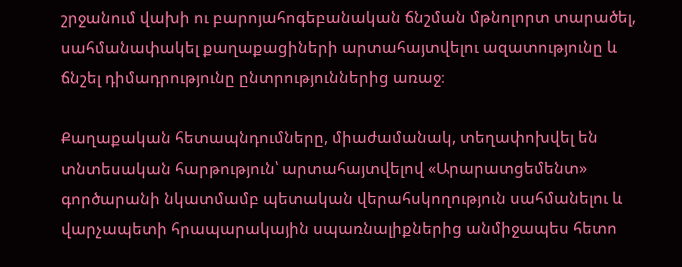շրջանում վախի ու բարոյահոգեբանական ճնշման մթնոլորտ տարածել, սահմանափակել քաղաքացիների արտահայտվելու ազատությունը և ճնշել դիմադրությունը ընտրություններից առաջ։

Քաղաքական հետապնդումները, միաժամանակ, տեղափոխվել են տնտեսական հարթություն՝ արտահայտվելով «Արարատցեմենտ» գործարանի նկատմամբ պետական վերահսկողություն սահմանելու և վարչապետի հրապարակային սպառնալիքներից անմիջապես հետո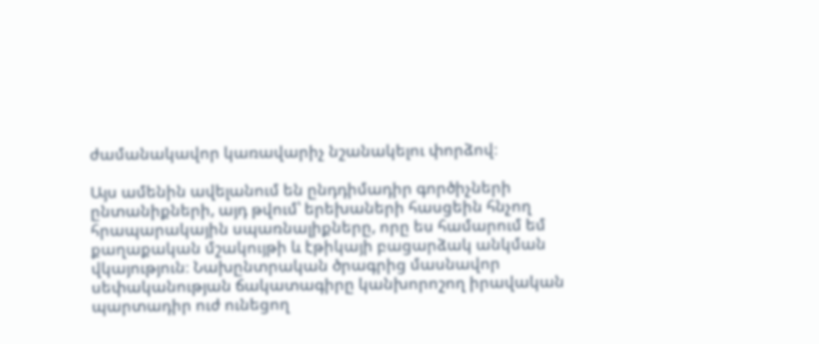ժամանակավոր կառավարիչ նշանակելու փորձով։

Այս ամենին ավելանում են ընդդիմադիր գործիչների ընտանիքների, այդ թվում՝ երեխաների հասցեին հնչող հրապարակային սպառնալիքները, որը ես համարում եմ քաղաքական մշակույթի և էթիկայի բացարձակ անկման վկայություն։ Նախընտրական ծրագրից մասնավոր սեփականության ճակատագիրը կանխորոշող իրավական պարտադիր ուժ ունեցող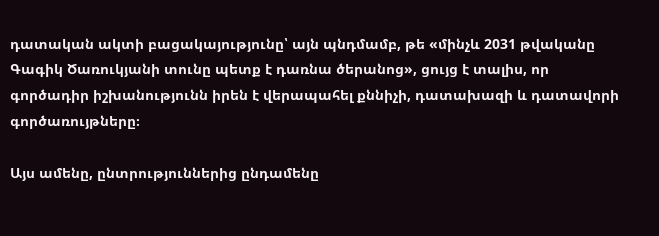դատական ակտի բացակայությունը՝ այն պնդմամբ, թե «մինչև 2031 թվականը Գագիկ Ծառուկյանի տունը պետք է դառնա ծերանոց», ցույց է տալիս, որ գործադիր իշխանությունն իրեն է վերապահել քննիչի, դատախազի և դատավորի գործառույթները։

Այս ամենը, ընտրություններից ընդամենը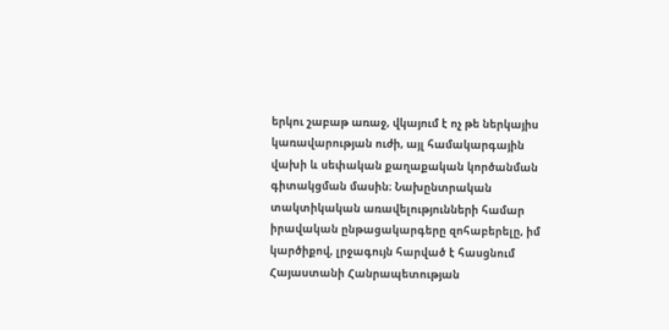երկու շաբաթ առաջ, վկայում է ոչ թե ներկայիս կառավարության ուժի, այլ համակարգային վախի և սեփական քաղաքական կործանման գիտակցման մասին։ Նախընտրական տակտիկական առավելությունների համար իրավական ընթացակարգերը զոհաբերելը, իմ կարծիքով, լրջագույն հարված է հասցնում Հայաստանի Հանրապետության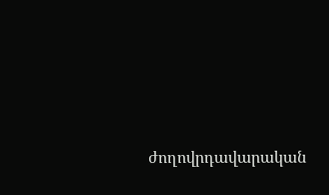ժողովրդավարական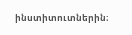ինստիտուտներին։